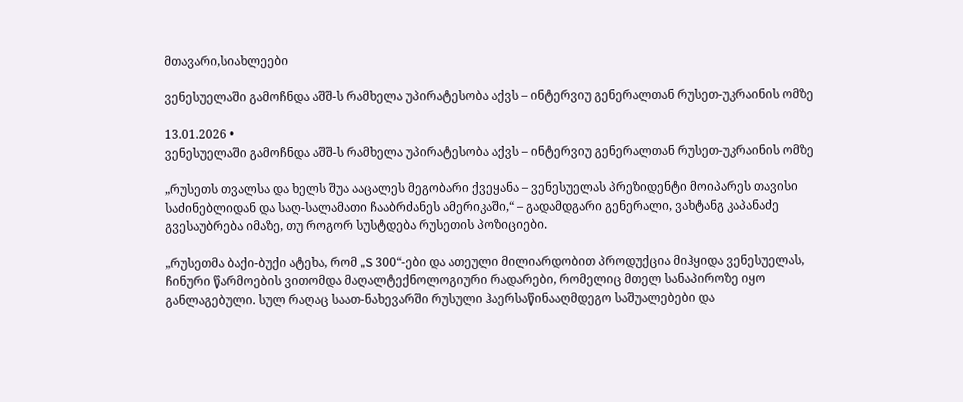მთავარი,სიახლეები

ვენესუელაში გამოჩნდა აშშ-ს რამხელა უპირატესობა აქვს – ინტერვიუ გენერალთან რუსეთ-უკრაინის ომზე

13.01.2026 •
ვენესუელაში გამოჩნდა აშშ-ს რამხელა უპირატესობა აქვს – ინტერვიუ გენერალთან რუსეთ-უკრაინის ომზე

„რუსეთს თვალსა და ხელს შუა ააცალეს მეგობარი ქვეყანა – ვენესუელას პრეზიდენტი მოიპარეს თავისი საძინებლიდან და საღ-სალამათი ჩააბრძანეს ამერიკაში,“ – გადამდგარი გენერალი, ვახტანგ კაპანაძე გვესაუბრება იმაზე, თუ როგორ სუსტდება რუსეთის პოზიციები.

„რუსეთმა ბაქი-ბუქი ატეხა, რომ „S 300“-ები და ათეული მილიარდობით პროდუქცია მიჰყიდა ვენესუელას, ჩინური წარმოების ვითომდა მაღალტექნოლოგიური რადარები, რომელიც მთელ სანაპიროზე იყო განლაგებული. სულ რაღაც საათ-ნახევარში რუსული ჰაერსაწინააღმდეგო საშუალებები და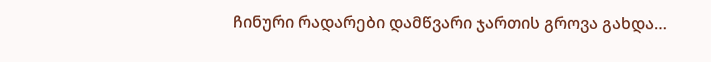ჩინური რადარები დამწვარი ჯართის გროვა გახდა…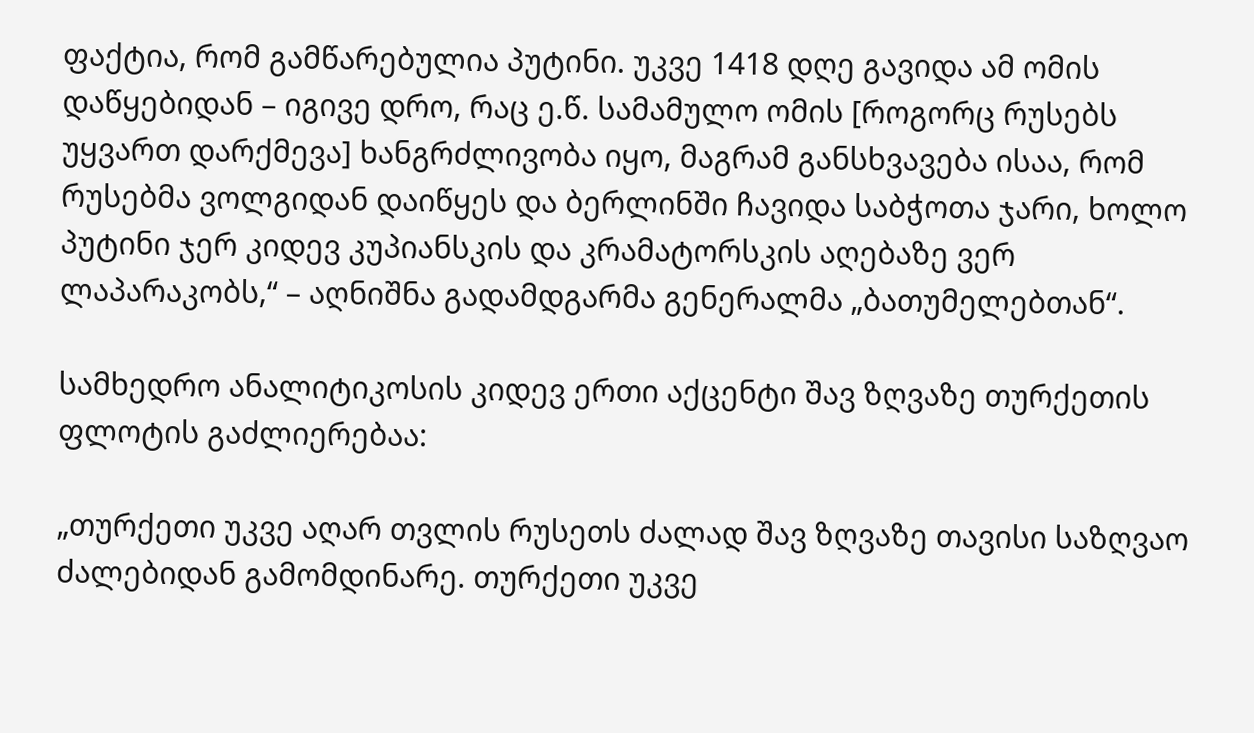ფაქტია, რომ გამწარებულია პუტინი. უკვე 1418 დღე გავიდა ამ ომის დაწყებიდან – იგივე დრო, რაც ე.წ. სამამულო ომის [როგორც რუსებს უყვართ დარქმევა] ხანგრძლივობა იყო, მაგრამ განსხვავება ისაა, რომ რუსებმა ვოლგიდან დაიწყეს და ბერლინში ჩავიდა საბჭოთა ჯარი, ხოლო პუტინი ჯერ კიდევ კუპიანსკის და კრამატორსკის აღებაზე ვერ ლაპარაკობს,“ – აღნიშნა გადამდგარმა გენერალმა „ბათუმელებთან“.

სამხედრო ანალიტიკოსის კიდევ ერთი აქცენტი შავ ზღვაზე თურქეთის ფლოტის გაძლიერებაა:

„თურქეთი უკვე აღარ თვლის რუსეთს ძალად შავ ზღვაზე თავისი საზღვაო ძალებიდან გამომდინარე. თურქეთი უკვე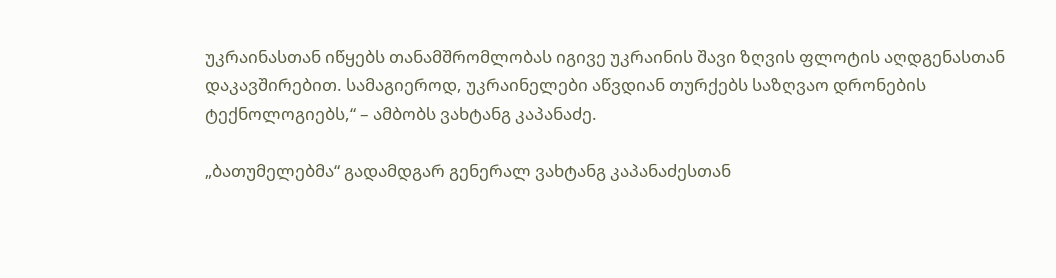უკრაინასთან იწყებს თანამშრომლობას იგივე უკრაინის შავი ზღვის ფლოტის აღდგენასთან დაკავშირებით. სამაგიეროდ, უკრაინელები აწვდიან თურქებს საზღვაო დრონების ტექნოლოგიებს,“ – ამბობს ვახტანგ კაპანაძე.

„ბათუმელებმა“ გადამდგარ გენერალ ვახტანგ კაპანაძესთან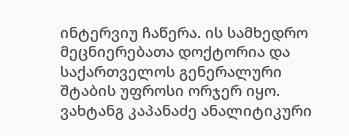ინტერვიუ ჩაწერა. ის სამხედრო მეცნიერებათა დოქტორია და საქართველოს გენერალური შტაბის უფროსი ორჯერ იყო. ვახტანგ კაპანაძე ანალიტიკური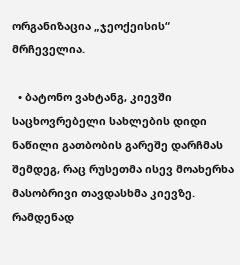ორგანიზაცია „ჯეოქეისის“ მრჩეველია.

  • ბატონო ვახტანგ, კიევში საცხოვრებელი სახლების დიდი ნაწილი გათბობის გარეშე დარჩმას შემდეგ, რაც რუსეთმა ისევ მოახერხა მასობრივი თავდასხმა კიევზე. რამდენად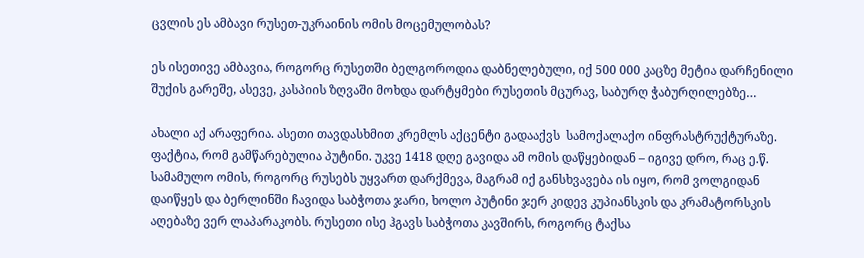ცვლის ეს ამბავი რუსეთ-უკრაინის ომის მოცემულობას?

ეს ისეთივე ამბავია, როგორც რუსეთში ბელგოროდია დაბნელებული, იქ 500 000 კაცზე მეტია დარჩენილი შუქის გარეშე, ასევე, კასპიის ზღვაში მოხდა დარტყმები რუსეთის მცურავ, საბურღ ჭაბურღილებზე…

ახალი აქ არაფერია. ასეთი თავდასხმით კრემლს აქცენტი გადააქვს  სამოქალაქო ინფრასტრუქტურაზე. ფაქტია, რომ გამწარებულია პუტინი. უკვე 1418 დღე გავიდა ამ ომის დაწყებიდან – იგივე დრო, რაც ე.წ. სამამულო ომის, როგორც რუსებს უყვართ დარქმევა, მაგრამ იქ განსხვავება ის იყო, რომ ვოლგიდან დაიწყეს და ბერლინში ჩავიდა საბჭოთა ჯარი, ხოლო პუტინი ჯერ კიდევ კუპიანსკის და კრამატორსკის აღებაზე ვერ ლაპარაკობს. რუსეთი ისე ჰგავს საბჭოთა კავშირს, როგორც ტაქსა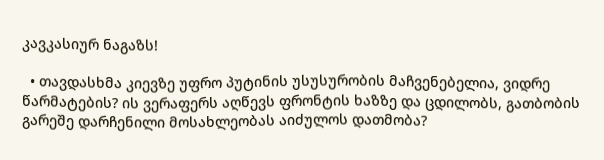კავკასიურ ნაგაზს!

  • თავდასხმა კიევზე უფრო პუტინის უსუსურობის მაჩვენებელია, ვიდრე წარმატების? ის ვერაფერს აღწევს ფრონტის ხაზზე და ცდილობს, გათბობის გარეშე დარჩენილი მოსახლეობას აიძულოს დათმობა?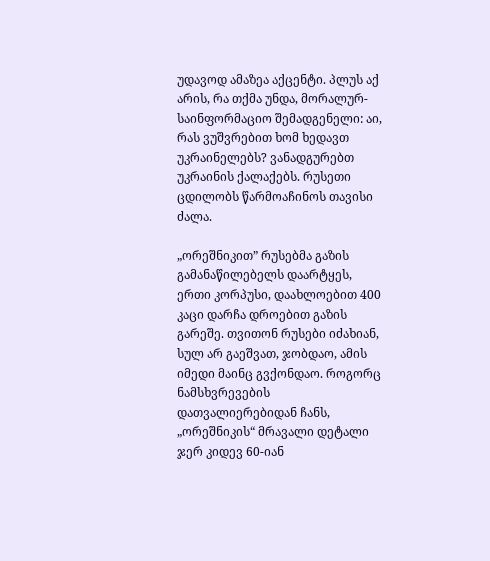უდავოდ ამაზეა აქცენტი. პლუს აქ არის, რა თქმა უნდა, მორალურ-საინფორმაციო შემადგენელი: აი, რას ვუშვრებით ხომ ხედავთ უკრაინელებს? ვანადგურებთ უკრაინის ქალაქებს. რუსეთი ცდილობს წარმოაჩინოს თავისი ძალა.

„ორეშნიკით” რუსებმა გაზის გამანაწილებელს დაარტყეს, ერთი კორპუსი, დაახლოებით 400 კაცი დარჩა დროებით გაზის გარეშე. თვითონ რუსები იძახიან, სულ არ გაეშვათ, ჯობდაო, ამის იმედი მაინც გვქონდაო. როგორც ნამსხვრევების დათვალიერებიდან ჩანს, „ორეშნიკის“ მრავალი დეტალი ჯერ კიდევ 60-იან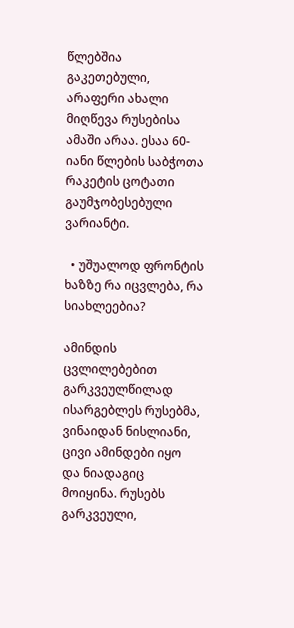წლებშია გაკეთებული, არაფერი ახალი მიღწევა რუსებისა ამაში არაა. ესაა 60-იანი წლების საბჭოთა რაკეტის ცოტათი გაუმჯობესებული ვარიანტი.

  • უშუალოდ ფრონტის ხაზზე რა იცვლება, რა სიახლეებია?

ამინდის ცვლილებებით გარკვეულწილად ისარგებლეს რუსებმა, ვინაიდან ნისლიანი, ცივი ამინდები იყო და ნიადაგიც მოიყინა. რუსებს გარკვეული,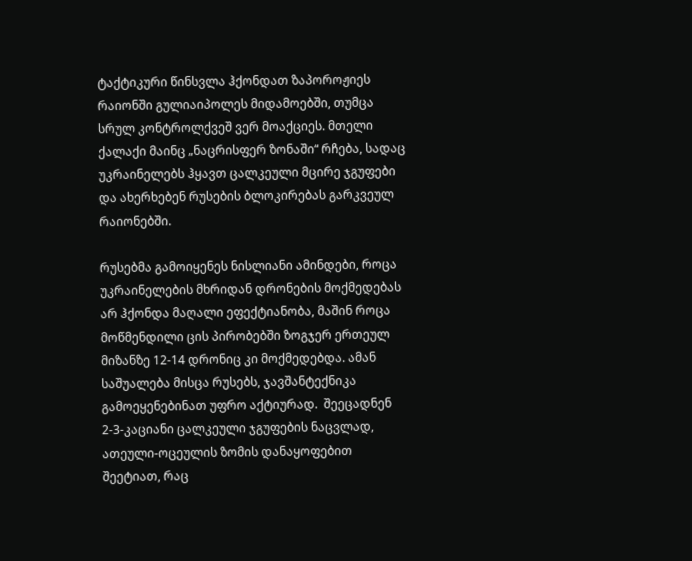ტაქტიკური წინსვლა ჰქონდათ ზაპოროჟიეს რაიონში გულიაიპოლეს მიდამოებში, თუმცა სრულ კონტროლქვეშ ვერ მოაქციეს. მთელი ქალაქი მაინც „ნაცრისფერ ზონაში“ რჩება, სადაც უკრაინელებს ჰყავთ ცალკეული მცირე ჯგუფები და ახერხებენ რუსების ბლოკირებას გარკვეულ რაიონებში.

რუსებმა გამოიყენეს ნისლიანი ამინდები, როცა უკრაინელების მხრიდან დრონების მოქმედებას არ ჰქონდა მაღალი ეფექტიანობა, მაშინ როცა მოწმენდილი ცის პირობებში ზოგჯერ ერთეულ მიზანზე 12-14 დრონიც კი მოქმედებდა. ამან საშუალება მისცა რუსებს, ჯავშანტექნიკა გამოეყენებინათ უფრო აქტიურად.  შეეცადნენ 2-3-კაციანი ცალკეული ჯგუფების ნაცვლად, ათეული-ოცეულის ზომის დანაყოფებით შეეტიათ, რაც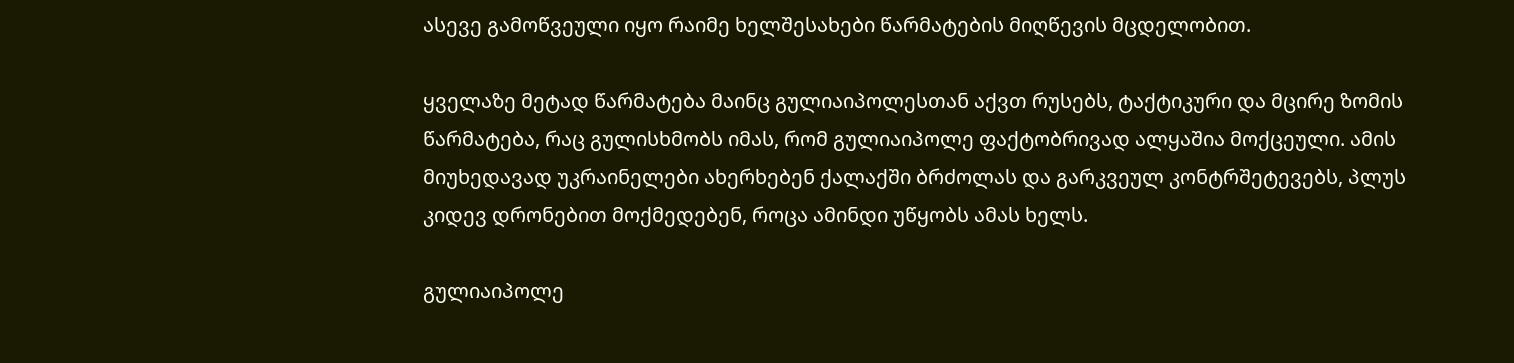ასევე გამოწვეული იყო რაიმე ხელშესახები წარმატების მიღწევის მცდელობით.

ყველაზე მეტად წარმატება მაინც გულიაიპოლესთან აქვთ რუსებს, ტაქტიკური და მცირე ზომის წარმატება, რაც გულისხმობს იმას, რომ გულიაიპოლე ფაქტობრივად ალყაშია მოქცეული. ამის მიუხედავად უკრაინელები ახერხებენ ქალაქში ბრძოლას და გარკვეულ კონტრშეტევებს, პლუს კიდევ დრონებით მოქმედებენ, როცა ამინდი უწყობს ამას ხელს.

გულიაიპოლე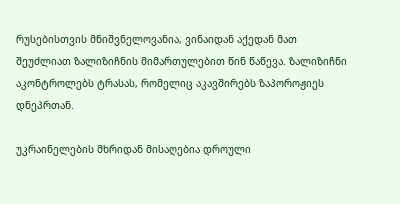რუსებისთვის მნიშვნელოვანია, ვინაიდან აქედან მათ შეუძლიათ ზალიზიჩნის მიმართულებით წინ წაწევა. ზალიზიჩნი აკონტროლებს ტრასას, რომელიც აკავშირებს ზაპოროჟიეს დნეპრთან.

უკრაინელების მხრიდან მისაღებია დროული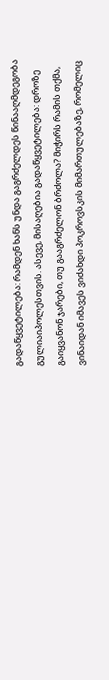გადაწყვეტილება: რამდენ ხანს უნდა გაგრძელდეს წინააღმდეგობა გულიაიპოლესთვის. ასევე, მისაღებია გადაწყვეტილება: დროზე გაიყვანონ ჯარები, თუ გააგრძელონ ბრძოლა? მიჭირს რამის თქმა, ვინაიდან იმავეს ვიძახდი პოკროვსკის მიმართულებაზე, რომელიც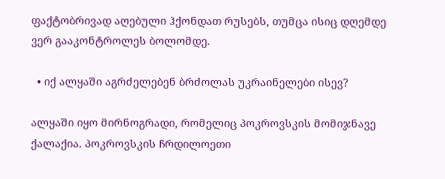ფაქტობრივად აღებული ჰქონდათ რუსებს, თუმცა ისიც დღემდე ვერ გააკონტროლეს ბოლომდე.

  • იქ ალყაში აგრძელებენ ბრძოლას უკრაინელები ისევ?

ალყაში იყო მირნოგრადი, რომელიც პოკროვსკის მომიჯნავე ქალაქია. პოკროვსკის ჩრდილოეთი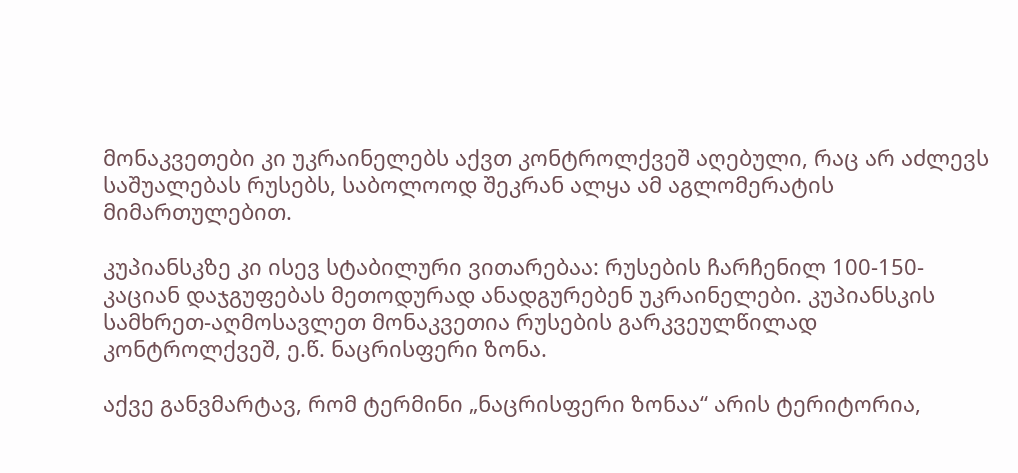მონაკვეთები კი უკრაინელებს აქვთ კონტროლქვეშ აღებული, რაც არ აძლევს საშუალებას რუსებს, საბოლოოდ შეკრან ალყა ამ აგლომერატის მიმართულებით.

კუპიანსკზე კი ისევ სტაბილური ვითარებაა: რუსების ჩარჩენილ 100-150-კაციან დაჯგუფებას მეთოდურად ანადგურებენ უკრაინელები. კუპიანსკის სამხრეთ-აღმოსავლეთ მონაკვეთია რუსების გარკვეულწილად კონტროლქვეშ, ე.წ. ნაცრისფერი ზონა.

აქვე განვმარტავ, რომ ტერმინი „ნაცრისფერი ზონაა“ არის ტერიტორია,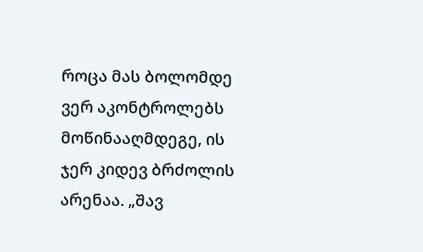როცა მას ბოლომდე ვერ აკონტროლებს მოწინააღმდეგე, ის ჯერ კიდევ ბრძოლის არენაა. „შავ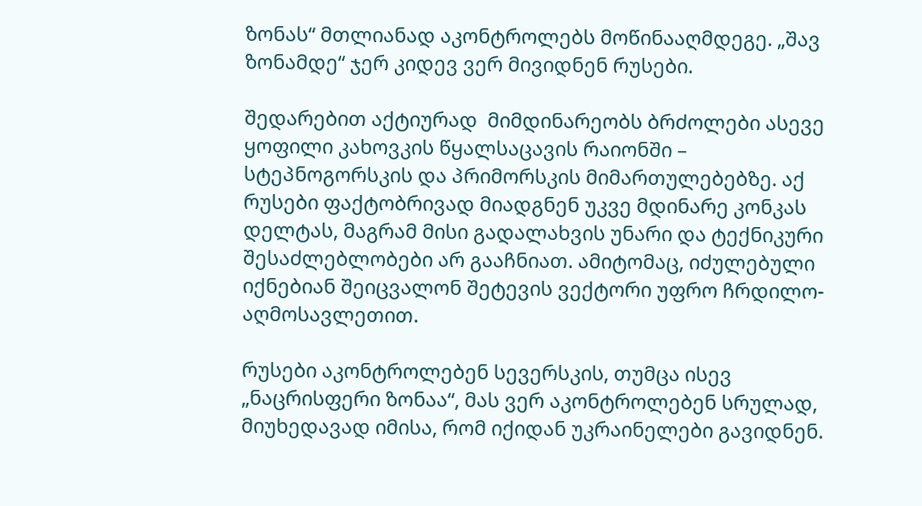ზონას“ მთლიანად აკონტროლებს მოწინააღმდეგე. „შავ ზონამდე“ ჯერ კიდევ ვერ მივიდნენ რუსები.

შედარებით აქტიურად  მიმდინარეობს ბრძოლები ასევე ყოფილი კახოვკის წყალსაცავის რაიონში – სტეპნოგორსკის და პრიმორსკის მიმართულებებზე. აქ რუსები ფაქტობრივად მიადგნენ უკვე მდინარე კონკას დელტას, მაგრამ მისი გადალახვის უნარი და ტექნიკური შესაძლებლობები არ გააჩნიათ. ამიტომაც, იძულებული იქნებიან შეიცვალონ შეტევის ვექტორი უფრო ჩრდილო-აღმოსავლეთით.

რუსები აკონტროლებენ სევერსკის, თუმცა ისევ „ნაცრისფერი ზონაა“, მას ვერ აკონტროლებენ სრულად, მიუხედავად იმისა, რომ იქიდან უკრაინელები გავიდნენ.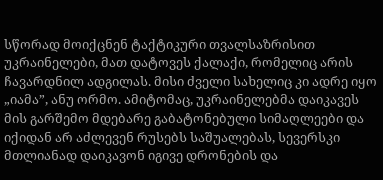სწორად მოიქცნენ ტაქტიკური თვალსაზრისით უკრაინელები, მათ დატოვეს ქალაქი, რომელიც არის ჩავარდნილ ადგილას. მისი ძველი სახელიც კი ადრე იყო „იამა”, ანუ ორმო. ამიტომაც, უკრაინელებმა დაიკავეს მის გარშემო მდებარე გაბატონებული სიმაღლეები და იქიდან არ აძლევენ რუსებს საშუალებას, სევერსკი მთლიანად დაიკავონ იგივე დრონების და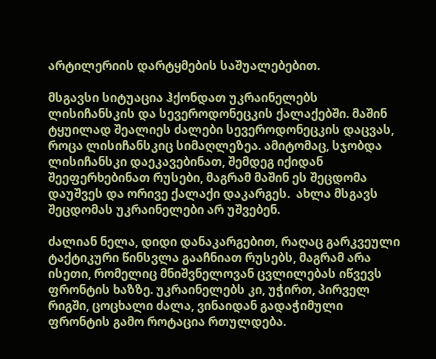არტილერიის დარტყმების საშუალებებით.

მსგავსი სიტუაცია ჰქონდათ უკრაინელებს ლისიჩანსკის და სევეროდონეცკის ქალაქებში. მაშინ ტყუილად შეალიეს ძალები სევეროდონეცკის დაცვას, როცა ლისიჩანსკიც სიმაღლეზეა. ამიტომაც, სჯობდა ლისიჩანსკი დაეკავებინათ, შემდეგ იქიდან შეეფერხებინათ რუსები, მაგრამ მაშინ ეს შეცდომა დაუშვეს და ორივე ქალაქი დაკარგეს.  ახლა მსგავს შეცდომას უკრაინელები არ უშვებენ.

ძალიან ნელა, დიდი დანაკარგებით, რაღაც გარკვეული ტაქტიკური წინსვლა გააჩნიათ რუსებს, მაგრამ არა ისეთი, რომელიც მნიშვნელოვან ცვლილებას იწვევს ფრონტის ხაზზე. უკრაინელებს კი, უჭირთ, პირველ რიგში, ცოცხალი ძალა, ვინაიდან გადაჭიმული ფრონტის გამო როტაცია რთულდება.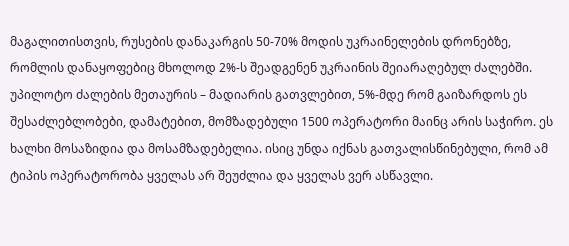მაგალითისთვის, რუსების დანაკარგის 50-70% მოდის უკრაინელების დრონებზე, რომლის დანაყოფებიც მხოლოდ 2%-ს შეადგენენ უკრაინის შეიარაღებულ ძალებში.  უპილოტო ძალების მეთაურის – მადიარის გათვლებით, 5%-მდე რომ გაიზარდოს ეს შესაძლებლობები, დამატებით, მომზადებული 1500 ოპერატორი მაინც არის საჭირო. ეს ხალხი მოსაზიდია და მოსამზადებელია. ისიც უნდა იქნას გათვალისწინებული, რომ ამ ტიპის ოპერატორობა ყველას არ შეუძლია და ყველას ვერ ასწავლი.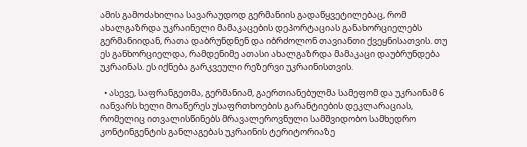ამის გამოძახილია სავარაუდოდ გერმანიის გადაწყვეტილებაც, რომ ახალგაზრდა უკრაინელი მამაკაცების დეპორტაციას განახორციელებს გერმანიიდან, რათა დაბრუნდნენ და იბრძოლონ თავიანთი ქვეყნისათვის. თუ ეს განხორციელდა, რამდენიმე ათასი ახალგაზრდა მამაკაცი დაუბრუნდება უკრაინას. ეს იქნება გარკვეული რეზერვი უკრაინისთვის.

  • ასევე, საფრანგეთმა, გერმანიამ, გაერთიანებულმა სამეფომ და უკრაინამ 6 იანვარს ხელი მოაწერეს უსაფრთხოების გარანტიების დეკლარაციას, რომელიც ითვალისწინებს მრავალეროვნული სამშვიდობო სამხედრო კონტინგენტის განლაგებას უკრაინის ტერიტორიაზე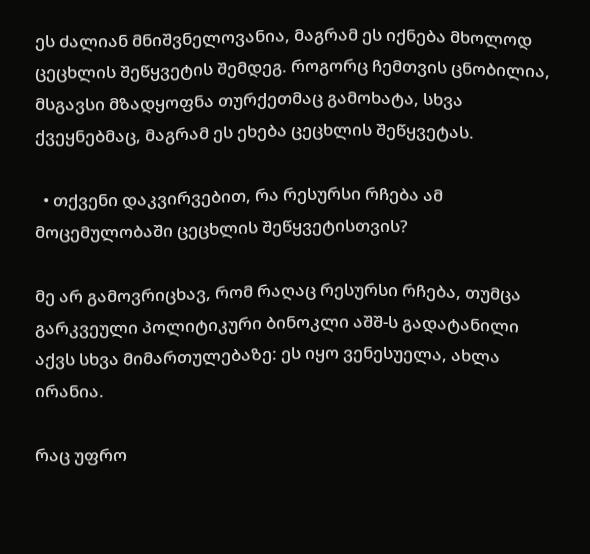ეს ძალიან მნიშვნელოვანია, მაგრამ ეს იქნება მხოლოდ ცეცხლის შეწყვეტის შემდეგ. როგორც ჩემთვის ცნობილია, მსგავსი მზადყოფნა თურქეთმაც გამოხატა, სხვა ქვეყნებმაც, მაგრამ ეს ეხება ცეცხლის შეწყვეტას.

  • თქვენი დაკვირვებით, რა რესურსი რჩება ამ მოცემულობაში ცეცხლის შეწყვეტისთვის?

მე არ გამოვრიცხავ, რომ რაღაც რესურსი რჩება, თუმცა გარკვეული პოლიტიკური ბინოკლი აშშ-ს გადატანილი აქვს სხვა მიმართულებაზე: ეს იყო ვენესუელა, ახლა ირანია.

რაც უფრო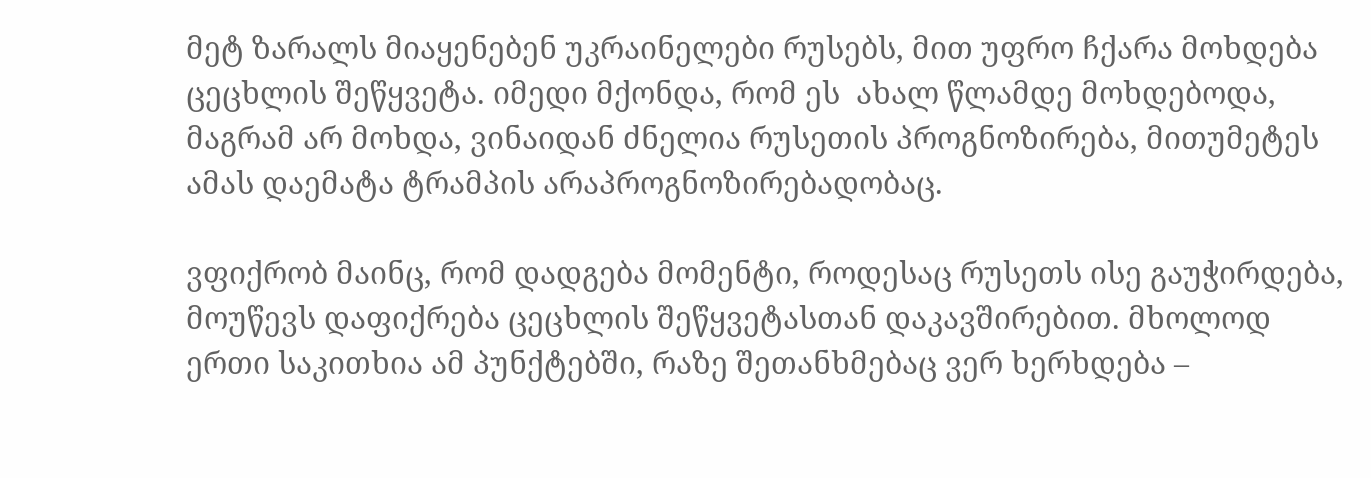მეტ ზარალს მიაყენებენ უკრაინელები რუსებს, მით უფრო ჩქარა მოხდება ცეცხლის შეწყვეტა. იმედი მქონდა, რომ ეს  ახალ წლამდე მოხდებოდა, მაგრამ არ მოხდა, ვინაიდან ძნელია რუსეთის პროგნოზირება, მითუმეტეს ამას დაემატა ტრამპის არაპროგნოზირებადობაც.

ვფიქრობ მაინც, რომ დადგება მომენტი, როდესაც რუსეთს ისე გაუჭირდება, მოუწევს დაფიქრება ცეცხლის შეწყვეტასთან დაკავშირებით. მხოლოდ ერთი საკითხია ამ პუნქტებში, რაზე შეთანხმებაც ვერ ხერხდება –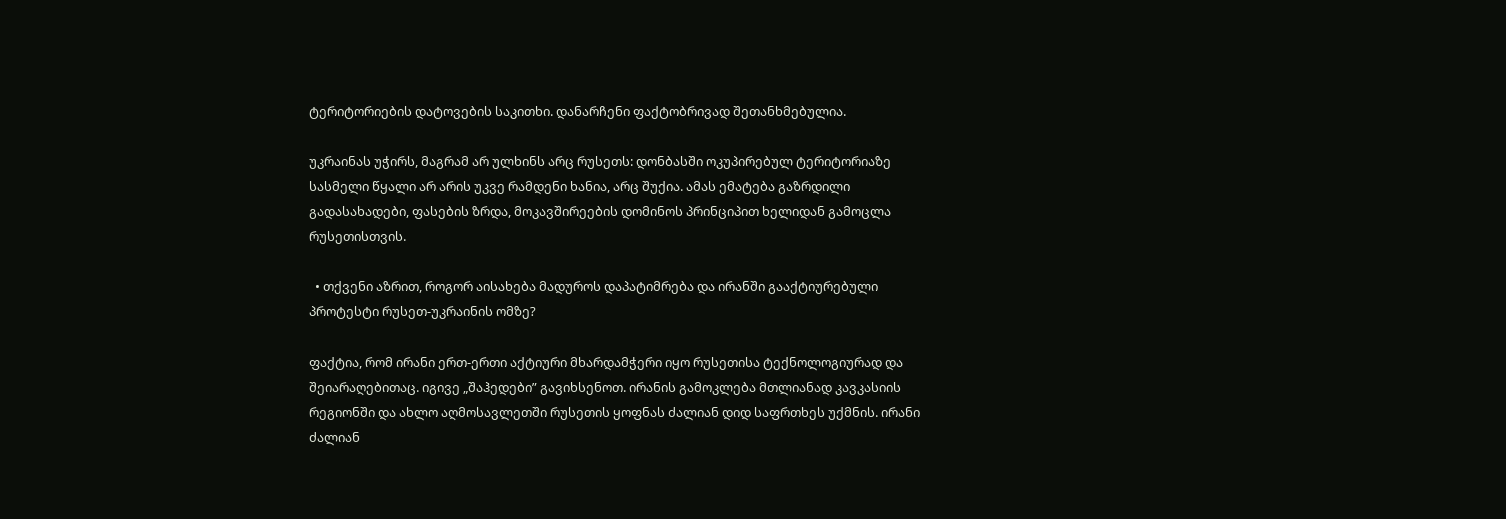ტერიტორიების დატოვების საკითხი. დანარჩენი ფაქტობრივად შეთანხმებულია.

უკრაინას უჭირს, მაგრამ არ ულხინს არც რუსეთს: დონბასში ოკუპირებულ ტერიტორიაზე სასმელი წყალი არ არის უკვე რამდენი ხანია, არც შუქია. ამას ემატება გაზრდილი გადასახადები, ფასების ზრდა, მოკავშირეების დომინოს პრინციპით ხელიდან გამოცლა რუსეთისთვის.

  • თქვენი აზრით, როგორ აისახება მადუროს დაპატიმრება და ირანში გააქტიურებული პროტესტი რუსეთ-უკრაინის ომზე?

ფაქტია, რომ ირანი ერთ-ერთი აქტიური მხარდამჭერი იყო რუსეთისა ტექნოლოგიურად და შეიარაღებითაც. იგივე „შაჰედები” გავიხსენოთ. ირანის გამოკლება მთლიანად კავკასიის რეგიონში და ახლო აღმოსავლეთში რუსეთის ყოფნას ძალიან დიდ საფრთხეს უქმნის. ირანი ძალიან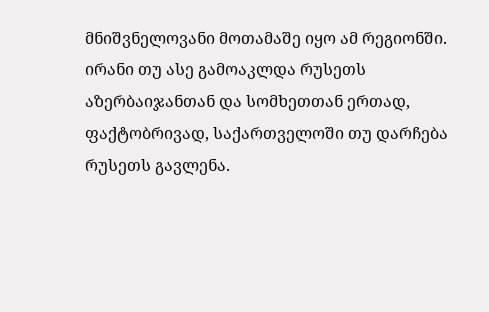მნიშვნელოვანი მოთამაშე იყო ამ რეგიონში. ირანი თუ ასე გამოაკლდა რუსეთს აზერბაიჯანთან და სომხეთთან ერთად, ფაქტობრივად, საქართველოში თუ დარჩება რუსეთს გავლენა.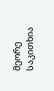მეორე საკითხია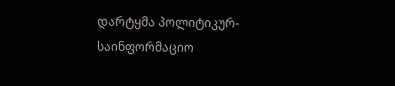დარტყმა პოლიტიკურ-საინფორმაციო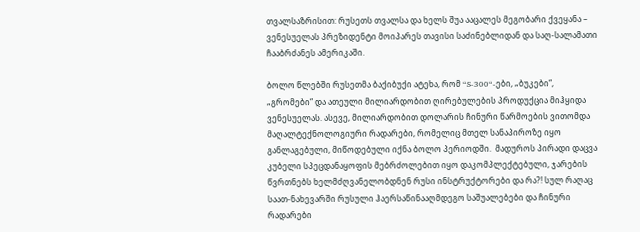თვალსაზრისით: რუსეთს თვალსა და ხელს შუა ააცალეს მეგობარი ქვეყანა – ვენესუელას პრეზიდენტი მოიპარეს თავისი საძინებლიდან და საღ-სალამათი ჩააბრძანეს ამერიკაში.

ბოლო წლებში რუსეთმა ბაქიბუქი ატეხა, რომ “S-300“-ები, „ბუკები“, „გრომები“ და ათეული მილიარდობით ღირებულების პროდუქცია მიჰყიდა ვენესუელას. ასევე, მილიარდობით დოლარის ჩინური წარმოების ვითომდა მაღალტექნოლოგიური რადარები, რომელიც მთელ სანაპიროზე იყო განლაგებული, მიწოდებული იქნა ბოლო პერიოდში.  მადუროს პირადი დაცვა კუბელი სპეცდანაყოფის მებრძოლებით იყო დაკომპლექტებული, ჯარების წვრთნებს ხელმძღვანელობდნენ რუსი ინსტრუქტორები და რა?! სულ რაღაც საათ-ნახევარში რუსული ჰაერსაწინააღმდეგო საშუალებები და ჩინური რადარები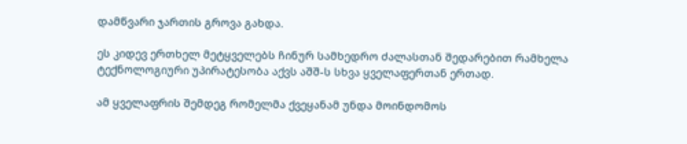დამწვარი ჯართის გროვა გახდა.

ეს კიდევ ერთხელ მეტყველებს ჩინურ სამხედრო ძალასთან შედარებით რამხელა ტექნოლოგიური უპირატესობა აქვს აშშ-ს სხვა ყველაფერთან ერთად.

ამ ყველაფრის შემდეგ რომელმა ქვეყანამ უნდა მოინდომოს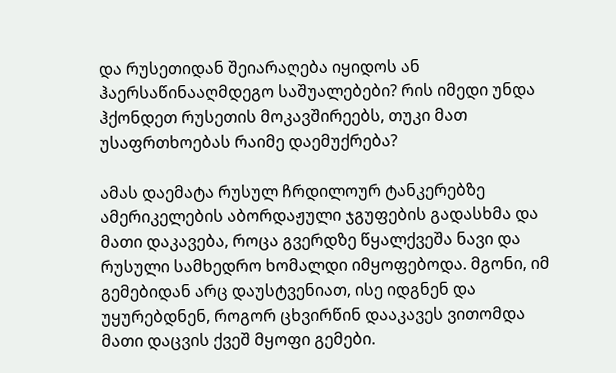და რუსეთიდან შეიარაღება იყიდოს ან ჰაერსაწინააღმდეგო საშუალებები? რის იმედი უნდა ჰქონდეთ რუსეთის მოკავშირეებს, თუკი მათ უსაფრთხოებას რაიმე დაემუქრება?

ამას დაემატა რუსულ ჩრდილოურ ტანკერებზე ამერიკელების აბორდაჟული ჯგუფების გადასხმა და მათი დაკავება, როცა გვერდზე წყალქვეშა ნავი და რუსული სამხედრო ხომალდი იმყოფებოდა. მგონი, იმ გემებიდან არც დაუსტვენიათ, ისე იდგნენ და უყურებდნენ, როგორ ცხვირწინ დააკავეს ვითომდა მათი დაცვის ქვეშ მყოფი გემები.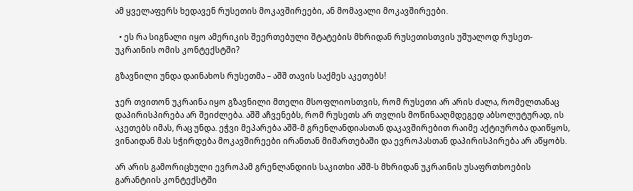ამ ყველაფერს ხედავენ რუსეთის მოკავშირეები, ან მომავალი მოკავშირეები.

  • ეს რა სიგნალი იყო ამერიკის შეერთებული შტატების მხრიდან რუსეთისთვის უშუალოდ რუსეთ-უკრაინის ომის კონტექსტში?

გზავნილი უნდა დაინახოს რუსეთმა – აშშ თავის საქმეს აკეთებს!

ჯერ თვითონ უკრაინა იყო გზავნილი მთელი მსოფლიოსთვის, რომ რუსეთი არ არის ძალა, რომელთანაც დაპირისპირება არ შეიძლება. აშშ აჩვენებს, რომ რუსეთს არ თვლის მოწინააღმდეგედ აბსოლუტურად, ის აკეთებს იმას, რაც უნდა. ეჭვი მეპარება აშშ-მ გრენლანდიასთან დაკავშირებით რაიმე აქტიურობა დაიწყოს, ვინაიდან მას სჭირდება მოკავშირეები ირანთან მიმართებაში და ევროპასთან დაპირისპირება არ აწყობს.

არ არის გამორიცხული ევროპამ გრენლანდიის საკითხი აშშ-ს მხრიდან უკრაინის უსაფრთხოების გარანტიის კონტექსტში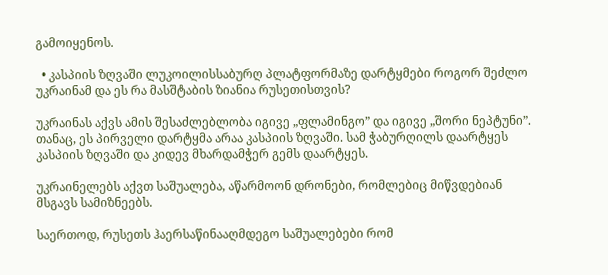გამოიყენოს.

  • კასპიის ზღვაში ლუკოილისსაბურღ პლატფორმაზე დარტყმები როგორ შეძლო უკრაინამ და ეს რა მასშტაბის ზიანია რუსეთისთვის?

უკრაინას აქვს ამის შესაძლებლობა იგივე „ფლამინგო” და იგივე „შორი ნეპტუნი”. თანაც, ეს პირველი დარტყმა არაა კასპიის ზღვაში. სამ ჭაბურღილს დაარტყეს კასპიის ზღვაში და კიდევ მხარდამჭერ გემს დაარტყეს.

უკრაინელებს აქვთ საშუალება, აწარმოონ დრონები, რომლებიც მიწვდებიან მსგავს სამიზნეებს.

საერთოდ, რუსეთს ჰაერსაწინააღმდეგო საშუალებები რომ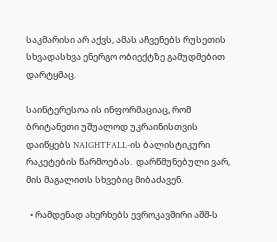საკმარისი არ აქვს, ამას აჩვენებს რუსეთის სხვადასხვა ენერგო ობიექტზე გამუდმებით დარტყმაც.

საინტერესოა ის ინფორმაციაც, რომ ბრიტანეთი უშუალოდ უკრაინისთვის დაიწყებს NAIGHTFALL-ის ბალისტიკური რაკეტების წარმოებას.  დარწმუნებული ვარ, მის მაგალითს სხვებიც მიბაძავენ.

  • რამდენად ახერხებს ევროკავშირი აშშ-ს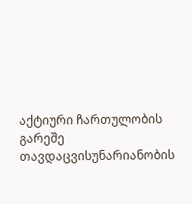აქტიური ჩართულობის გარეშე თავდაცვისუნარიანობის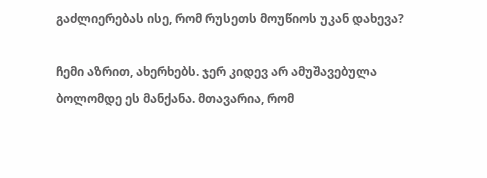გაძლიერებას ისე, რომ რუსეთს მოუწიოს უკან დახევა?

ჩემი აზრით, ახერხებს. ჯერ კიდევ არ ამუშავებულა ბოლომდე ეს მანქანა. მთავარია, რომ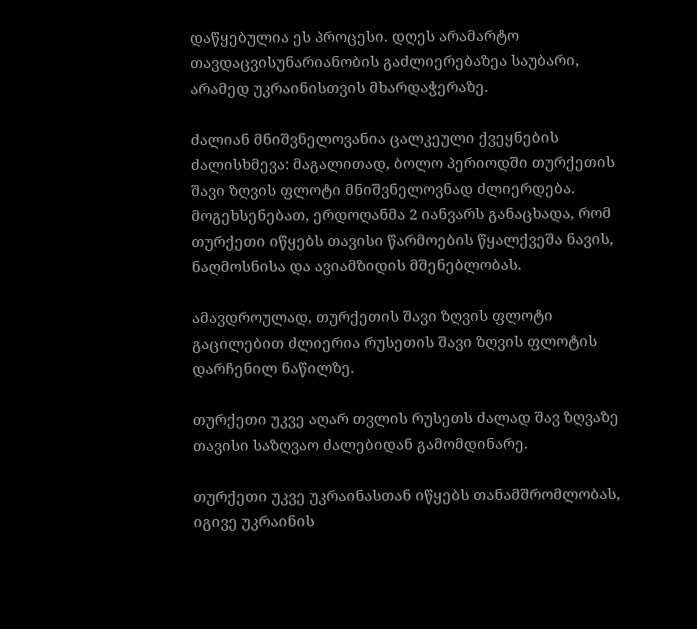დაწყებულია ეს პროცესი. დღეს არამარტო თავდაცვისუნარიანობის გაძლიერებაზეა საუბარი, არამედ უკრაინისთვის მხარდაჭერაზე.

ძალიან მნიშვნელოვანია ცალკეული ქვეყნების ძალისხმევა: მაგალითად, ბოლო პერიოდში თურქეთის შავი ზღვის ფლოტი მნიშვნელოვნად ძლიერდება. მოგეხსენებათ, ერდოღანმა 2 იანვარს განაცხადა, რომ თურქეთი იწყებს თავისი წარმოების წყალქვეშა ნავის, ნაღმოსნისა და ავიამზიდის მშენებლობას.

ამავდროულად, თურქეთის შავი ზღვის ფლოტი გაცილებით ძლიერია რუსეთის შავი ზღვის ფლოტის დარჩენილ ნაწილზე.

თურქეთი უკვე აღარ თვლის რუსეთს ძალად შავ ზღვაზე თავისი საზღვაო ძალებიდან გამომდინარე.

თურქეთი უკვე უკრაინასთან იწყებს თანამშრომლობას, იგივე უკრაინის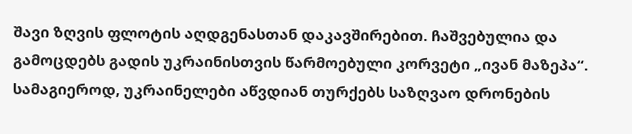შავი ზღვის ფლოტის აღდგენასთან დაკავშირებით. ჩაშვებულია და გამოცდებს გადის უკრაინისთვის წარმოებული კორვეტი „ივან მაზეპა“.  სამაგიეროდ, უკრაინელები აწვდიან თურქებს საზღვაო დრონების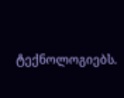ტექნოლოგიებს.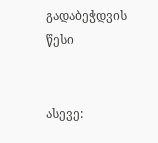გადაბეჭდვის წესი


ასევე: